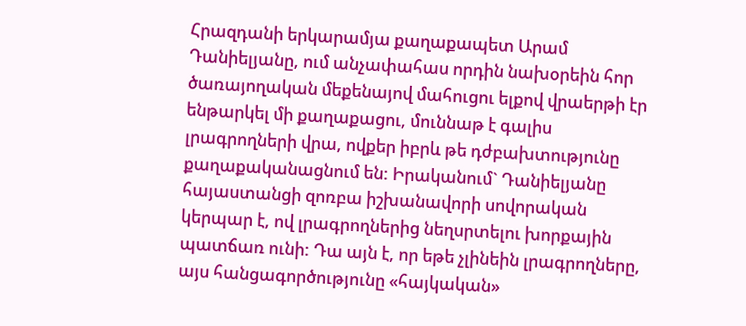Հրազդանի երկարամյա քաղաքապետ Արամ Դանիելյանը, ում անչափահաս որդին նախօրեին հոր ծառայողական մեքենայով մահուցու ելքով վրաերթի էր ենթարկել մի քաղաքացու, մուննաթ է գալիս լրագրողների վրա, ովքեր իբրև թե դժբախտությունը քաղաքականացնում են: Իրականում` Դանիելյանը հայաստանցի զոռբա իշխանավորի սովորական կերպար է, ով լրագրողներից նեղսրտելու խորքային պատճառ ունի: Դա այն է, որ եթե չլինեին լրագրողները, այս հանցագործությունը «հայկական»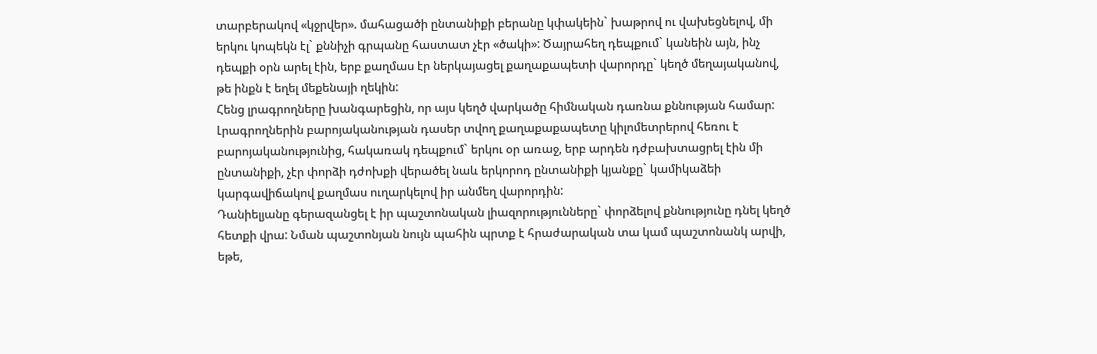տարբերակով «կջրվեր». մահացածի ընտանիքի բերանը կփակեին` խաթրով ու վախեցնելով, մի երկու կոպեկն էլ` քննիչի գրպանը հաստատ չէր «ծակի»: Ծայրահեղ դեպքում` կանեին այն, ինչ դեպքի օրն արել էին, երբ քաղմաս էր ներկայացել քաղաքապետի վարորդը` կեղծ մեղայականով, թե ինքն է եղել մեքենայի ղեկին:
Հենց լրագրողները խանգարեցին, որ այս կեղծ վարկածը հիմնական դառնա քննության համար: Լրագրողներին բարոյականության դասեր տվող քաղաքաքապետը կիլոմետրերով հեռու է բարոյականությունից, հակառակ դեպքում` երկու օր առաջ, երբ արդեն դժբախտացրել էին մի ընտանիքի, չէր փորձի դժոխքի վերածել նաև երկորոդ ընտանիքի կյանքը` կամիկաձեի կարգավիճակով քաղմաս ուղարկելով իր անմեղ վարորդին:
Դանիելյանը գերազանցել է իր պաշտոնական լիազորությունները` փորձելով քննությունը դնել կեղծ հետքի վրա: Նման պաշտոնյան նույն պահին պրտք է հրաժարական տա կամ պաշտոնանկ արվի, եթե,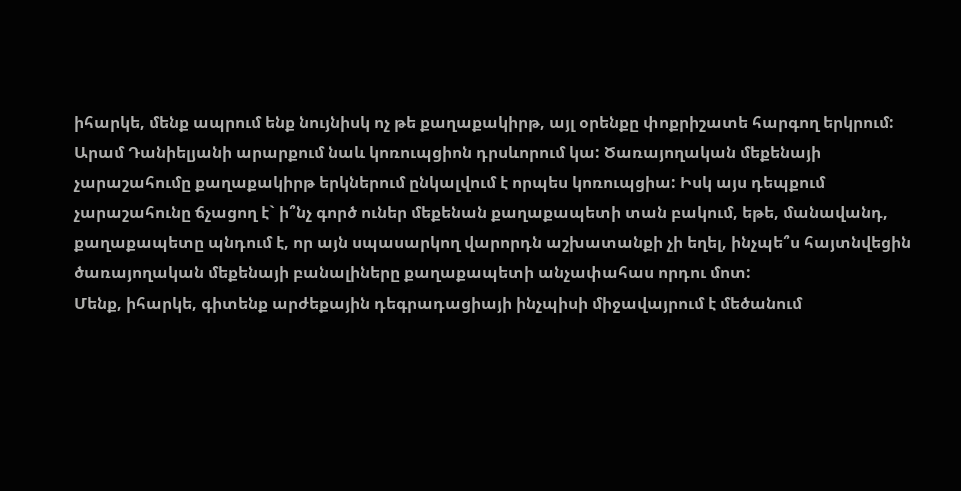իհարկե, մենք ապրում ենք նույնիսկ ոչ թե քաղաքակիրթ, այլ օրենքը փոքրիշատե հարգող երկրում: Արամ Դանիելյանի արարքում նաև կոռուպցիոն դրսևորում կա: Ծառայողական մեքենայի չարաշահումը քաղաքակիրթ երկներում ընկալվում է որպես կոռուպցիա: Իսկ այս դեպքում չարաշահունը ճչացող է` ի՞նչ գործ ուներ մեքենան քաղաքապետի տան բակում, եթե, մանավանդ, քաղաքապետը պնդում է, որ այն սպասարկող վարորդն աշխատանքի չի եղել, ինչպե՞ս հայտնվեցին ծառայողական մեքենայի բանալիները քաղաքապետի անչափահաս որդու մոտ:
Մենք, իհարկե, գիտենք արժեքային դեգրադացիայի ինչպիսի միջավայրում է մեծանում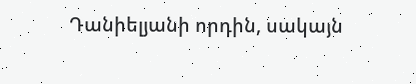Դանիելյանի որդին, սակայն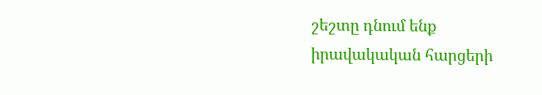շեշտը դնում ենք իրավակական հարցերի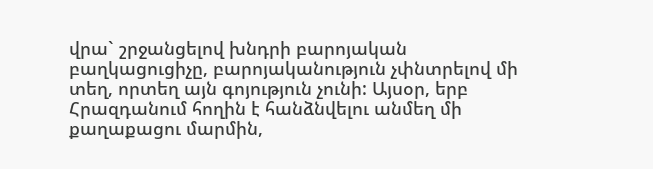վրա` շրջանցելով խնդրի բարոյական բաղկացուցիչը, բարոյականություն չփնտրելով մի տեղ, որտեղ այն գոյություն չունի: Այսօր, երբ Հրազդանում հողին է հանձնվելու անմեղ մի քաղաքացու մարմին,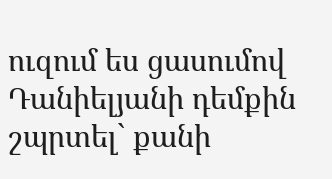ուզում ես ցասումով Դանիելյանի դեմքին շպրտել` քանի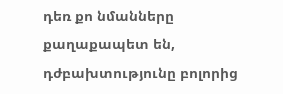դեռ քո նմանները քաղաքապետ են, դժբախտությունը բոլորից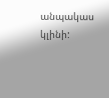անպակաս կլինի: